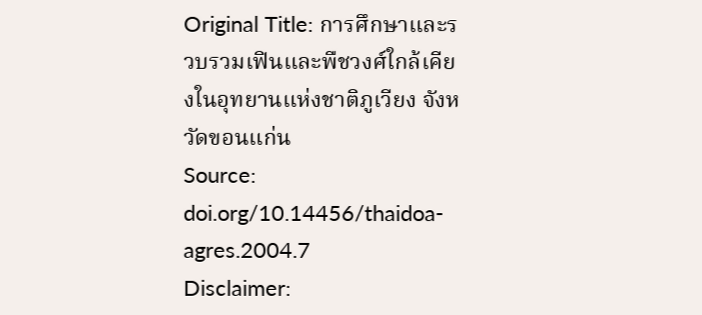Original Title: การศึกษาและรวบรวมเฟินและพืชวงศ์ใกล้เคียงในอุทยานแห่งชาติภูเวียง จังหวัดขอนแก่น
Source: doi.org/10.14456/thaidoa-agres.2004.7
Disclaimer: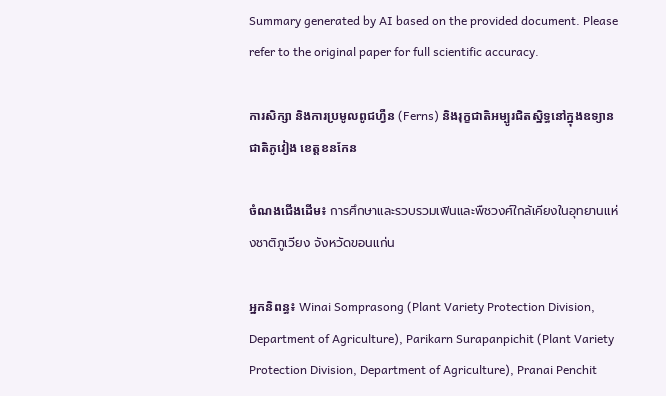Summary generated by AI based on the provided document. Please refer to the original paper for full scientific accuracy.

ការសិក្សា និងការប្រមូលពូជហ្វឺន (Ferns) និងរុក្ខជាតិអម្បូរជិតស្និទ្ធនៅក្នុងឧទ្យានជាតិភូវៀង ខេត្តខនកែន

ចំណងជើងដើម៖ การศึกษาและรวบรวมเฟินและพืชวงศ์ใกล้เคียงในอุทยานแห่งชาติภูเวียง จังหวัดขอนแก่น

អ្នកនិពន្ធ៖ Winai Somprasong (Plant Variety Protection Division, Department of Agriculture), Parikarn Surapanpichit (Plant Variety Protection Division, Department of Agriculture), Pranai Penchit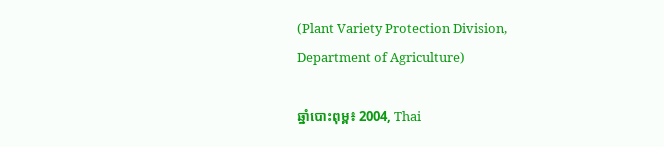(Plant Variety Protection Division, Department of Agriculture)

ឆ្នាំបោះពុម្ព៖ 2004, Thai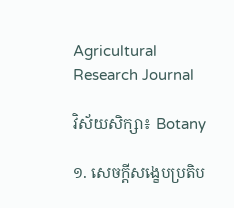Agricultural Research Journal

វិស័យសិក្សា៖ Botany

១. សេចក្តីសង្ខេបប្រតិប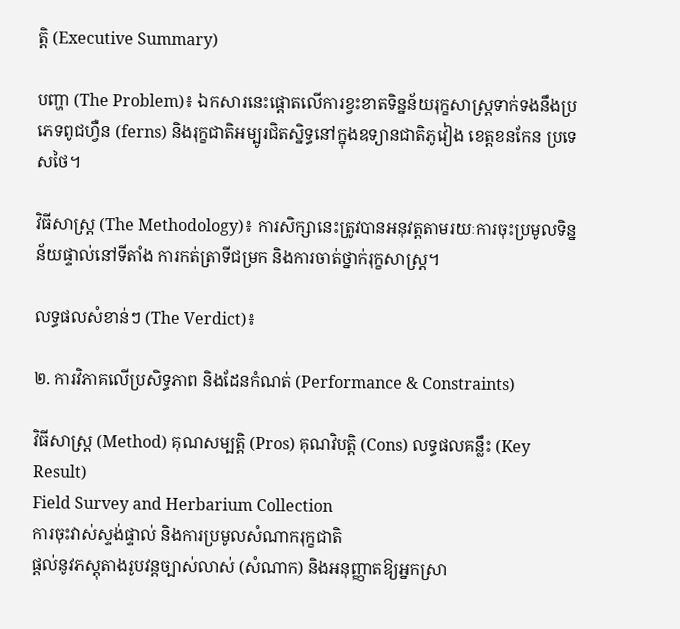ត្តិ (Executive Summary)

បញ្ហា (The Problem)៖ ឯកសារនេះផ្តោតលើការខ្វះខាតទិន្នន័យរុក្ខសាស្ត្រទាក់ទងនឹងប្រភេទពូជហ្វឺន (ferns) និងរុក្ខជាតិអម្បូរជិតស្និទ្ធនៅក្នុងឧទ្យានជាតិភូវៀង ខេត្តខនកែន ប្រទេសថៃ។

វិធីសាស្ត្រ (The Methodology)៖ ការសិក្សានេះត្រូវបានអនុវត្តតាមរយៈការចុះប្រមូលទិន្នន័យផ្ទាល់នៅទីតាំង ការកត់ត្រាទីជម្រក និងការចាត់ថ្នាក់រុក្ខសាស្ត្រ។

លទ្ធផលសំខាន់ៗ (The Verdict)៖

២. ការវិភាគលើប្រសិទ្ធភាព និងដែនកំណត់ (Performance & Constraints)

វិធីសាស្ត្រ (Method) គុណសម្បត្តិ (Pros) គុណវិបត្តិ (Cons) លទ្ធផលគន្លឹះ (Key Result)
Field Survey and Herbarium Collection
ការចុះវាស់ស្ទង់ផ្ទាល់ និងការប្រមូលសំណាករុក្ខជាតិ
ផ្តល់នូវភស្តុតាងរូបវន្តច្បាស់លាស់ (សំណាក) និងអនុញ្ញាតឱ្យអ្នកស្រា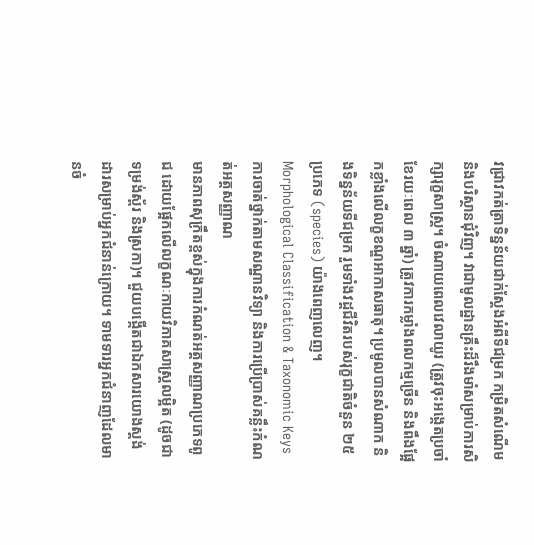វជ្រាវកត់ត្រាទិន្នន័យជាក់ស្តែងអំពីទីជម្រក កម្រិតសំណើម និងបរិស្ថានជុំវិញ។ វាជាមូលដ្ឋានគ្រឹះដ៏រឹងមាំសម្រាប់ការសិក្សារុក្ខសាស្ត្រ។ ចំណាយពេលវេលាយូរ (ត្រូវចុះអង្កេតប្រចាំខែរយៈពេល ៣ ឆ្នាំ) ត្រូវការកម្លាំងពលកម្មច្រើន និងពឹងផ្អែកខ្លាំងលើលក្ខខណ្ឌអាកាសធាតុ។ ប្រមូលបានសំណាក និងទិន្នន័យទីជម្រក រួមទាំងវដ្តជីវិតរបស់រុក្ខជាតិចំនួន ២៥ ប្រភេទ (species) យ៉ាងពេញលេញ។
Morphological Classification & Taxonomic Keys
ការចាត់ថ្នាក់តាមសណ្ឋានវិទ្យា និងការប្រើប្រាស់គន្លឹះកំណត់អត្តសញ្ញាណ
មានភាពសុក្រឹតខ្ពស់ក្នុងការកំណត់អត្តសញ្ញាណប្រភេទពូជ ដោយផ្អែកលើលក្ខណៈកាយវិភាគសាស្ត្រលម្អិត (ដូចជាទម្រង់ស្ព័រ និងស្រកា)។ ជួយបង្កើតជាឯកសារយោងស្តង់ដារសម្រាប់អ្នកជំនាន់ក្រោយ។ ទាមទារអ្នកជំនាញដែលមានចំ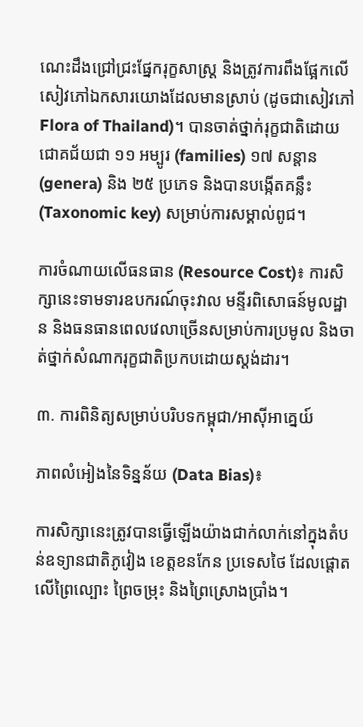ណេះដឹងជ្រៅជ្រះផ្នែករុក្ខសាស្ត្រ និងត្រូវការពឹងផ្អែកលើសៀវភៅឯកសារយោងដែលមានស្រាប់ (ដូចជាសៀវភៅ Flora of Thailand)។ បានចាត់ថ្នាក់រុក្ខជាតិដោយជោគជ័យជា ១១ អម្បូរ (families) ១៧ សន្តាន (genera) និង ២៥ ប្រភេទ និងបានបង្កើតគន្លឹះ (Taxonomic key) សម្រាប់ការសម្គាល់ពូជ។

ការចំណាយលើធនធាន (Resource Cost)៖ ការសិក្សានេះទាមទារឧបករណ៍ចុះវាល មន្ទីរពិសោធន៍មូលដ្ឋាន និងធនធានពេលវេលាច្រើនសម្រាប់ការប្រមូល និងចាត់ថ្នាក់សំណាករុក្ខជាតិប្រកបដោយស្តង់ដារ។

៣. ការពិនិត្យសម្រាប់បរិបទកម្ពុជា/អាស៊ីអាគ្នេយ៍

ភាពលំអៀងនៃទិន្នន័យ (Data Bias)៖

ការសិក្សានេះត្រូវបានធ្វើឡើងយ៉ាងជាក់លាក់នៅក្នុងតំបន់ឧទ្យានជាតិភូវៀង ខេត្តខនកែន ប្រទេសថៃ ដែលផ្តោតលើព្រៃល្បោះ ព្រៃចម្រុះ និងព្រៃស្រោងប្រាំង។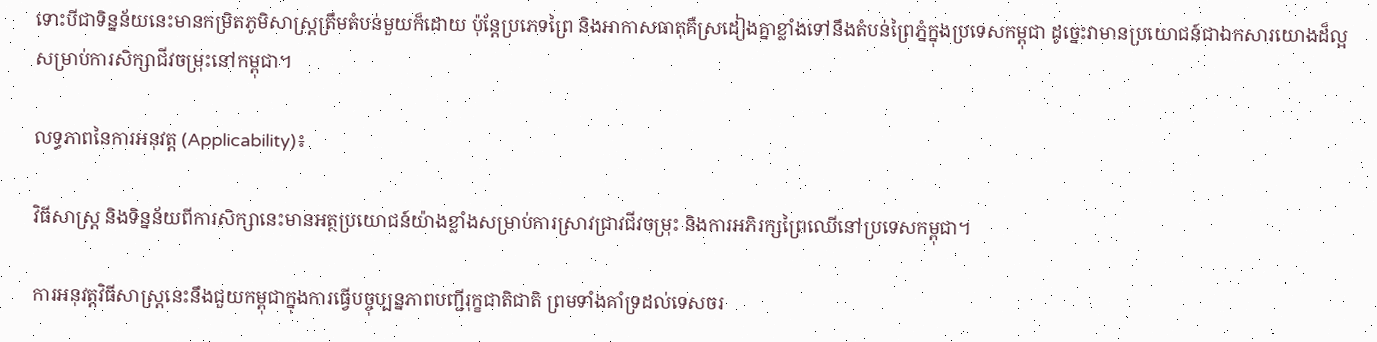ទោះបីជាទិន្នន័យនេះមានកម្រិតភូមិសាស្ត្រត្រឹមតំបន់មួយក៏ដោយ ប៉ុន្តែប្រភេទព្រៃ និងអាកាសធាតុគឺស្រដៀងគ្នាខ្លាំងទៅនឹងតំបន់ព្រៃភ្នំក្នុងប្រទេសកម្ពុជា ដូច្នេះវាមានប្រយោជន៍ជាឯកសារយោងដ៏ល្អសម្រាប់ការសិក្សាជីវចម្រុះនៅកម្ពុជា។

លទ្ធភាពនៃការអនុវត្ត (Applicability)៖

វិធីសាស្ត្រ និងទិន្នន័យពីការសិក្សានេះមានអត្ថប្រយោជន៍យ៉ាងខ្លាំងសម្រាប់ការស្រាវជ្រាវជីវចម្រុះ និងការអភិរក្សព្រៃឈើនៅប្រទេសកម្ពុជា។

ការអនុវត្តវិធីសាស្ត្រនេះនឹងជួយកម្ពុជាក្នុងការធ្វើបច្ចុប្បន្នភាពបញ្ជីរុក្ខជាតិជាតិ ព្រមទាំងគាំទ្រដល់ទេសចរ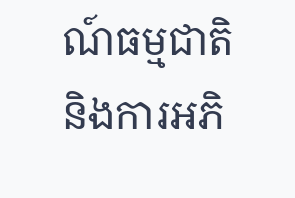ណ៍ធម្មជាតិ និងការអភិ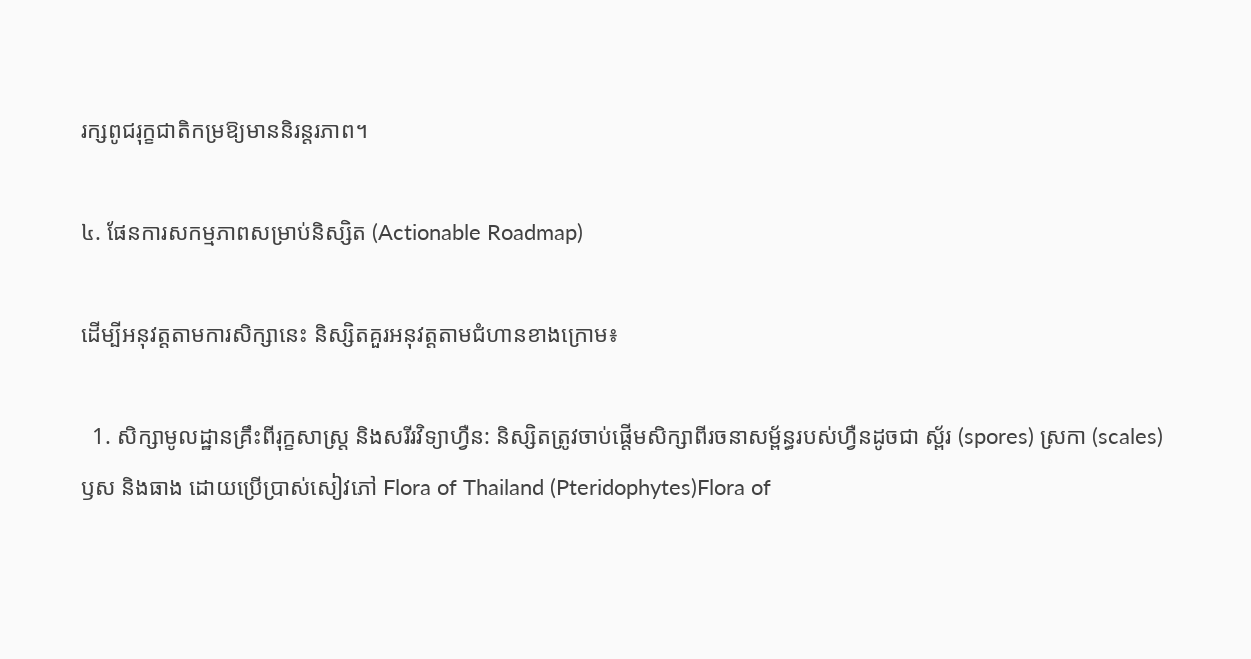រក្សពូជរុក្ខជាតិកម្រឱ្យមាននិរន្តរភាព។

៤. ផែនការសកម្មភាពសម្រាប់និស្សិត (Actionable Roadmap)

ដើម្បីអនុវត្តតាមការសិក្សានេះ និស្សិតគួរអនុវត្តតាមជំហានខាងក្រោម៖

  1. សិក្សាមូលដ្ឋានគ្រឹះពីរុក្ខសាស្ត្រ និងសរីរវិទ្យាហ្វឺន: និស្សិតត្រូវចាប់ផ្តើមសិក្សាពីរចនាសម្ព័ន្ធរបស់ហ្វឺនដូចជា ស្ព័រ (spores) ស្រកា (scales) ឫស និងធាង ដោយប្រើប្រាស់សៀវភៅ Flora of Thailand (Pteridophytes)Flora of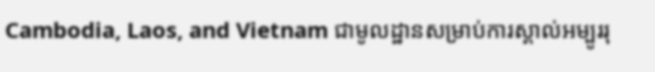Cambodia, Laos, and Vietnam ជាមូលដ្ឋានសម្រាប់ការស្គាល់អម្បូររុ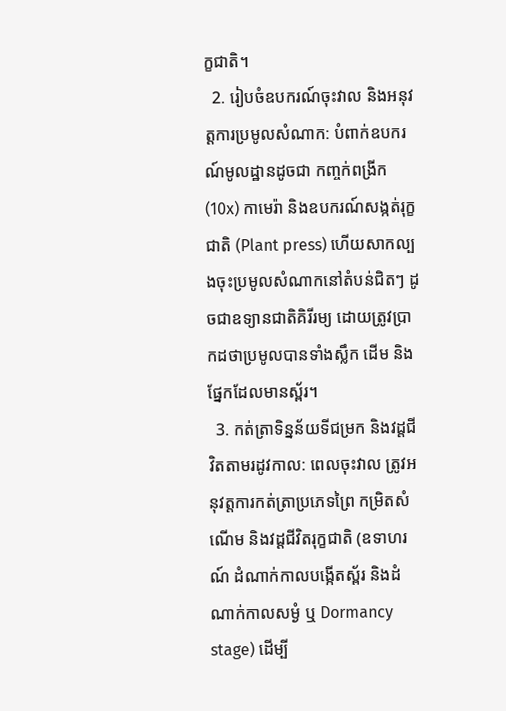ក្ខជាតិ។
  2. រៀបចំឧបករណ៍ចុះវាល និងអនុវត្តការប្រមូលសំណាក: បំពាក់ឧបករណ៍មូលដ្ឋានដូចជា កញ្ចក់ពង្រីក (10x) កាមេរ៉ា និងឧបករណ៍សង្កត់រុក្ខជាតិ (Plant press) ហើយសាកល្បងចុះប្រមូលសំណាកនៅតំបន់ជិតៗ ដូចជាឧទ្យានជាតិគិរីរម្យ ដោយត្រូវប្រាកដថាប្រមូលបានទាំងស្លឹក ដើម និងផ្នែកដែលមានស្ព័រ។
  3. កត់ត្រាទិន្នន័យទីជម្រក និងវដ្តជីវិតតាមរដូវកាល: ពេលចុះវាល ត្រូវអនុវត្តការកត់ត្រាប្រភេទព្រៃ កម្រិតសំណើម និងវដ្តជីវិតរុក្ខជាតិ (ឧទាហរណ៍ ដំណាក់កាលបង្កើតស្ព័រ និងដំណាក់កាលសម្ងំ ឬ Dormancy stage) ដើម្បី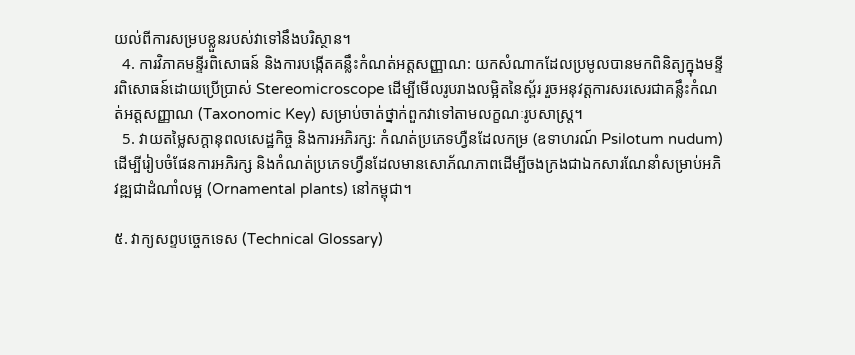យល់ពីការសម្របខ្លួនរបស់វាទៅនឹងបរិស្ថាន។
  4. ការវិភាគមន្ទីរពិសោធន៍ និងការបង្កើតគន្លឹះកំណត់អត្តសញ្ញាណ: យកសំណាកដែលប្រមូលបានមកពិនិត្យក្នុងមន្ទីរពិសោធន៍ដោយប្រើប្រាស់ Stereomicroscope ដើម្បីមើលរូបរាងលម្អិតនៃស្ព័រ រួចអនុវត្តការសរសេរជាគន្លឹះកំណត់អត្តសញ្ញាណ (Taxonomic Key) សម្រាប់ចាត់ថ្នាក់ពួកវាទៅតាមលក្ខណៈរូបសាស្ត្រ។
  5. វាយតម្លៃសក្តានុពលសេដ្ឋកិច្ច និងការអភិរក្ស: កំណត់ប្រភេទហ្វឺនដែលកម្រ (ឧទាហរណ៍ Psilotum nudum) ដើម្បីរៀបចំផែនការអភិរក្ស និងកំណត់ប្រភេទហ្វឺនដែលមានសោភ័ណភាពដើម្បីចងក្រងជាឯកសារណែនាំសម្រាប់អភិវឌ្ឍជាដំណាំលម្អ (Ornamental plants) នៅកម្ពុជា។

៥. វាក្យសព្ទបច្ចេកទេស (Technical Glossary)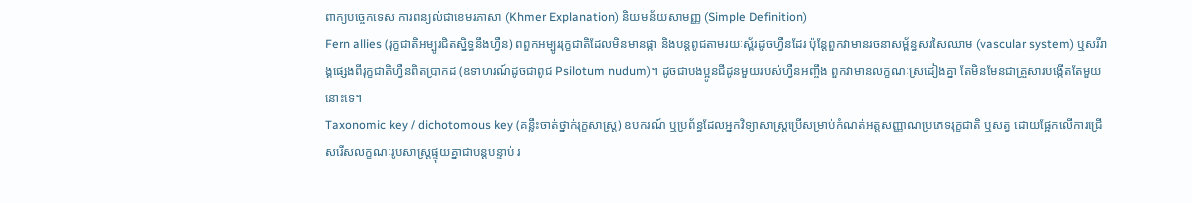ពាក្យបច្ចេកទេស ការពន្យល់ជាខេមរភាសា (Khmer Explanation) និយមន័យសាមញ្ញ (Simple Definition)
Fern allies (រុក្ខជាតិអម្បូរជិតស្និទ្ធនឹងហ្វឺន) ពពួកអម្បូររុក្ខជាតិដែលមិនមានផ្កា និងបន្តពូជតាមរយៈស្ព័រដូចហ្វឺនដែរ ប៉ុន្តែពួកវាមានរចនាសម្ព័ន្ធសរសៃឈាម (vascular system) ឬសរីរាង្គផ្សេងពីរុក្ខជាតិហ្វឺនពិតប្រាកដ (ឧទាហរណ៍ដូចជាពូជ Psilotum nudum)។ ដូចជាបងប្អូនជីដូនមួយរបស់ហ្វឺនអញ្ចឹង ពួកវាមានលក្ខណៈស្រដៀងគ្នា តែមិនមែនជាគ្រួសារបង្កើតតែមួយនោះទេ។
Taxonomic key / dichotomous key (គន្លឹះចាត់ថ្នាក់រុក្ខសាស្ត្រ) ឧបករណ៍ ឬប្រព័ន្ធដែលអ្នកវិទ្យាសាស្ត្រប្រើសម្រាប់កំណត់អត្តសញ្ញាណប្រភេទរុក្ខជាតិ ឬសត្វ ដោយផ្អែកលើការជ្រើសរើសលក្ខណៈរូបសាស្ត្រផ្ទុយគ្នាជាបន្តបន្ទាប់ រ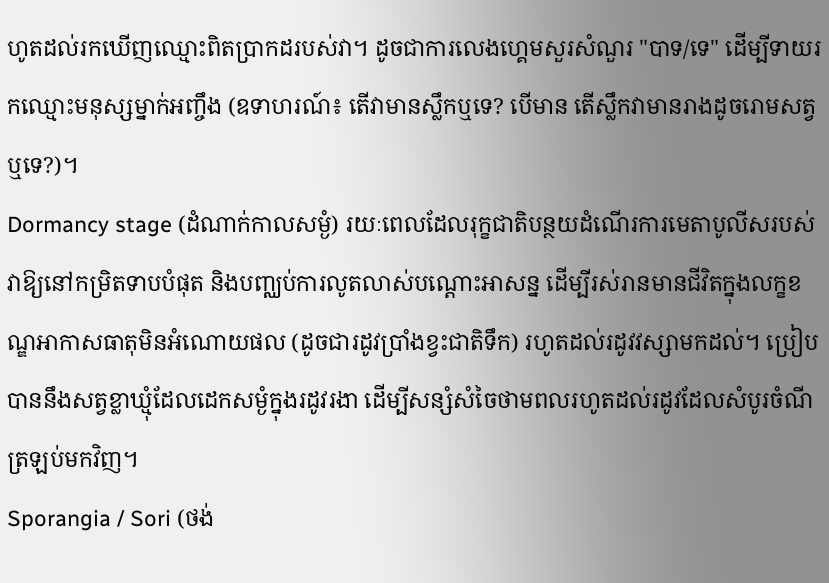ហូតដល់រកឃើញឈ្មោះពិតប្រាកដរបស់វា។ ដូចជាការលេងហ្គេមសួរសំណួរ "បាទ/ទេ" ដើម្បីទាយរកឈ្មោះមនុស្សម្នាក់អញ្ចឹង (ឧទាហរណ៍៖ តើវាមានស្លឹកឬទេ? បើមាន តើស្លឹកវាមានរាងដូចរោមសត្វឬទេ?)។
Dormancy stage (ដំណាក់កាលសម្ងំ) រយៈពេលដែលរុក្ខជាតិបន្ថយដំណើរការមេតាបូលីសរបស់វាឱ្យនៅកម្រិតទាបបំផុត និងបញ្ឈប់ការលូតលាស់បណ្តោះអាសន្ន ដើម្បីរស់រានមានជីវិតក្នុងលក្ខខណ្ឌអាកាសធាតុមិនអំណោយផល (ដូចជារដូវប្រាំងខ្វះជាតិទឹក) រហូតដល់រដូវវស្សាមកដល់។ ប្រៀបបាននឹងសត្វខ្លាឃ្មុំដែលដេកសម្ងំក្នុងរដូវរងា ដើម្បីសន្សំសំចៃថាមពលរហូតដល់រដូវដែលសំបូរចំណីត្រឡប់មកវិញ។
Sporangia / Sori (ថង់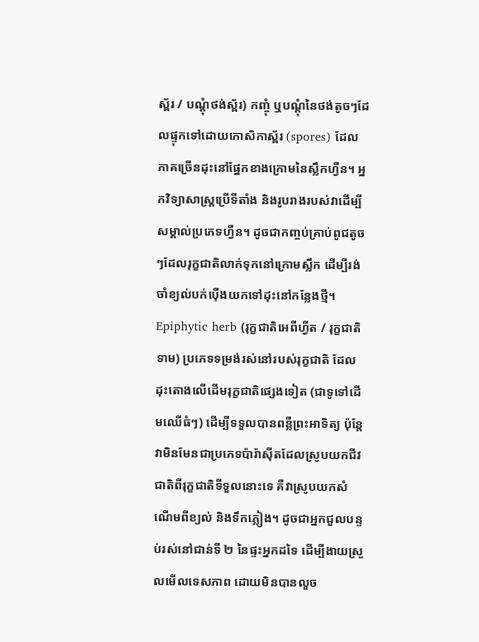ស្ព័រ / បណ្តុំថង់ស្ព័រ) កញ្ចុំ ឬបណ្តុំនៃថង់តូចៗដែលផ្ទុកទៅដោយកោសិកាស្ព័រ (spores) ដែលភាគច្រើនដុះនៅផ្នែកខាងក្រោមនៃស្លឹកហ្វឺន។ អ្នកវិទ្យាសាស្ត្រប្រើទីតាំង និងរូបរាងរបស់វាដើម្បីសម្គាល់ប្រភេទហ្វឺន។ ដូចជាកញ្ចប់គ្រាប់ពូជតូចៗដែលរុក្ខជាតិលាក់ទុកនៅក្រោមស្លឹក ដើម្បីរង់ចាំខ្យល់បក់ប៉ើងយកទៅដុះនៅកន្លែងថ្មី។
Epiphytic herb (រុក្ខជាតិអេពីហ្វីត / រុក្ខជាតិទាម) ប្រភេទទម្រង់រស់នៅរបស់រុក្ខជាតិ ដែលដុះតោងលើដើមរុក្ខជាតិផ្សេងទៀត (ជាទូទៅដើមឈើធំៗ) ដើម្បីទទួលបានពន្លឺព្រះអាទិត្យ ប៉ុន្តែវាមិនមែនជាប្រភេទប៉ារ៉ាស៊ីតដែលស្រូបយកជីវជាតិពីរុក្ខជាតិទីទួលនោះទេ គឺវាស្រូបយកសំណើមពីខ្យល់ និងទឹកភ្លៀង។ ដូចជាអ្នកជួលបន្ទប់រស់នៅជាន់ទី ២ នៃផ្ទះអ្នកដទៃ ដើម្បីងាយស្រួលមើលទេសភាព ដោយមិនបានលួច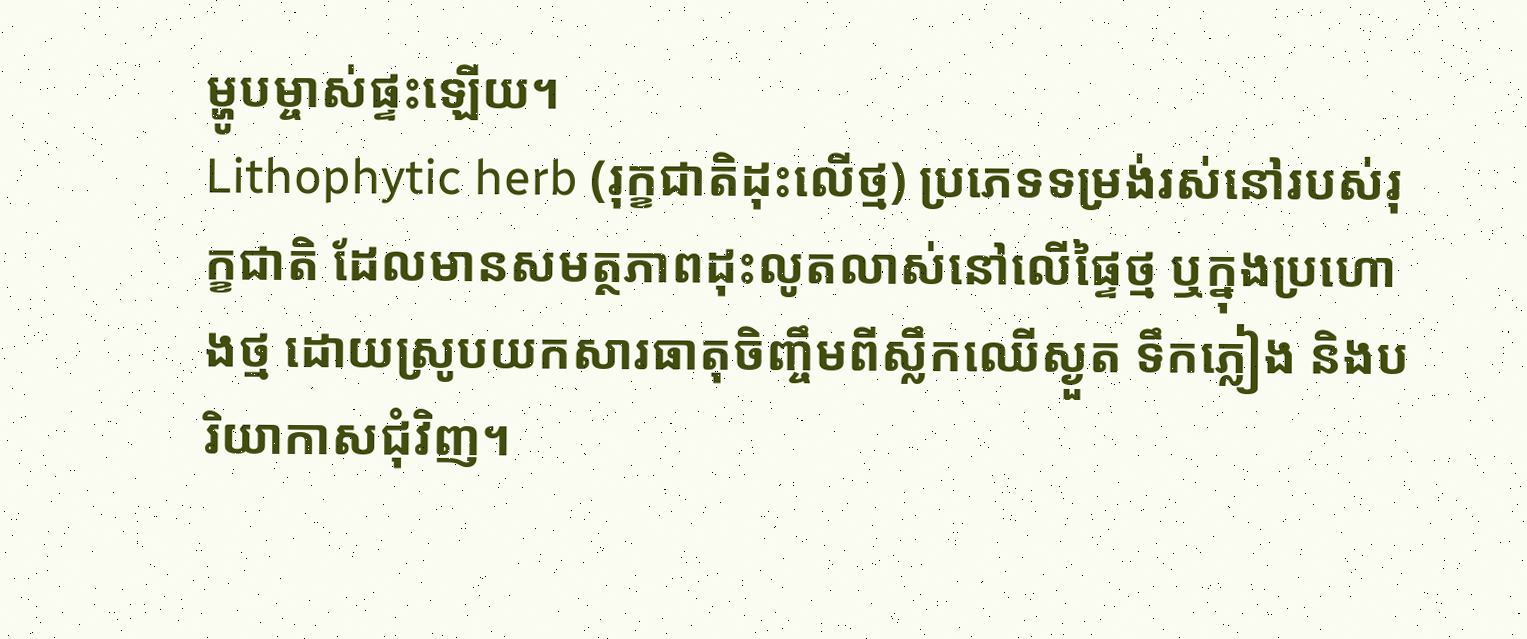ម្ហូបម្ចាស់ផ្ទះឡើយ។
Lithophytic herb (រុក្ខជាតិដុះលើថ្ម) ប្រភេទទម្រង់រស់នៅរបស់រុក្ខជាតិ ដែលមានសមត្ថភាពដុះលូតលាស់នៅលើផ្ទៃថ្ម ឬក្នុងប្រហោងថ្ម ដោយស្រូបយកសារធាតុចិញ្ចឹមពីស្លឹកឈើស្ងួត ទឹកភ្លៀង និងបរិយាកាសជុំវិញ។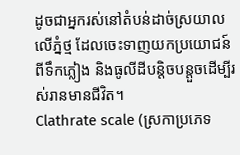ដូចជាអ្នករស់នៅតំបន់ដាច់ស្រយាលលើភ្នំថ្ម ដែលចេះទាញយកប្រយោជន៍ពីទឹកភ្លៀង និងធូលីដីបន្តិចបន្តួចដើម្បីរស់រានមានជីវិត។
Clathrate scale (ស្រកាប្រភេទ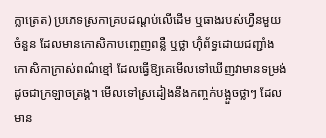ក្លាត្រេត) ប្រភេទស្រកាគ្របដណ្តប់លើដើម ឬធាងរបស់ហ្វឺនមួយចំនួន ដែលមានកោសិកាបញ្ចេញពន្លឺ ឬថ្លា ហ៊ុំព័ទ្ធដោយជញ្ជាំងកោសិកាក្រាស់ពណ៌ខ្មៅ ដែលធ្វើឱ្យគេមើលទៅឃើញវាមានទម្រង់ដូចជាក្រឡាចត្រង្គ។ មើលទៅស្រដៀងនឹងកញ្ចក់បង្អួចថ្លាៗ ដែលមាន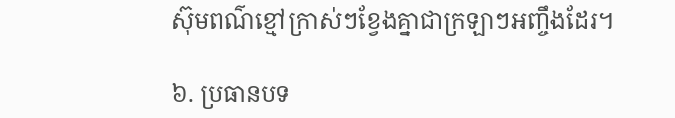ស៊ុមពណ៌ខ្មៅក្រាស់ៗខ្វែងគ្នាជាក្រឡាៗអញ្ចឹងដែរ។

៦. ប្រធានបទ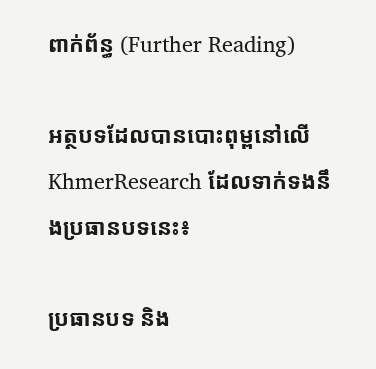ពាក់ព័ន្ធ (Further Reading)

អត្ថបទដែលបានបោះពុម្ពនៅលើ KhmerResearch ដែលទាក់ទងនឹងប្រធានបទនេះ៖

ប្រធានបទ និង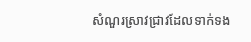សំណួរស្រាវជ្រាវដែលទាក់ទង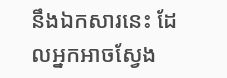នឹងឯកសារនេះ ដែលអ្នកអាចស្វែង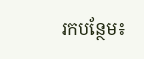រកបន្ថែម៖